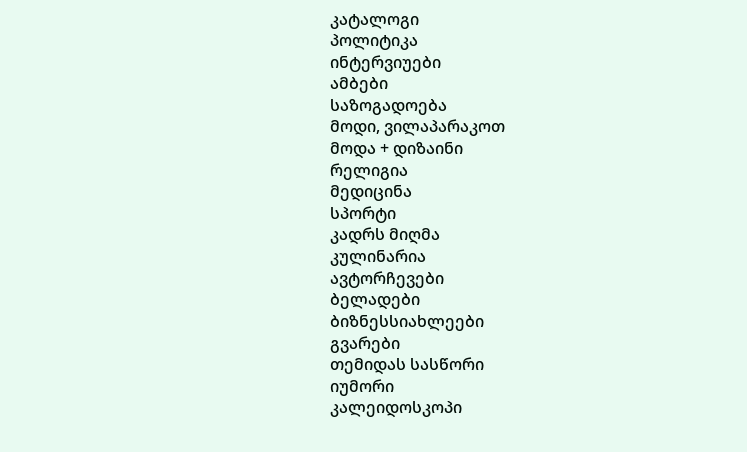კატალოგი
პოლიტიკა
ინტერვიუები
ამბები
საზოგადოება
მოდი, ვილაპარაკოთ
მოდა + დიზაინი
რელიგია
მედიცინა
სპორტი
კადრს მიღმა
კულინარია
ავტორჩევები
ბელადები
ბიზნესსიახლეები
გვარები
თემიდას სასწორი
იუმორი
კალეიდოსკოპი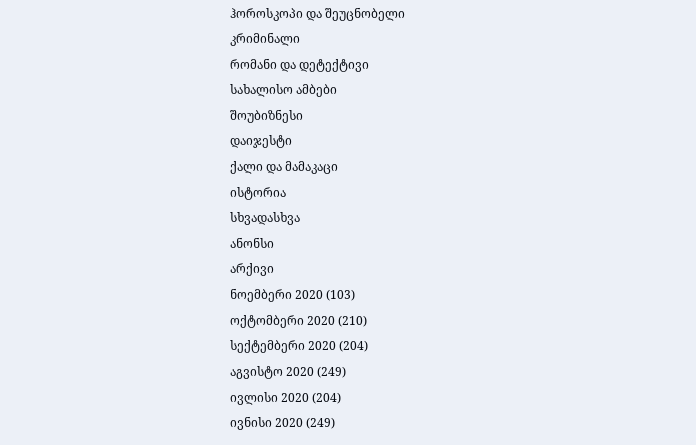ჰოროსკოპი და შეუცნობელი
კრიმინალი
რომანი და დეტექტივი
სახალისო ამბები
შოუბიზნესი
დაიჯესტი
ქალი და მამაკაცი
ისტორია
სხვადასხვა
ანონსი
არქივი
ნოემბერი 2020 (103)
ოქტომბერი 2020 (210)
სექტემბერი 2020 (204)
აგვისტო 2020 (249)
ივლისი 2020 (204)
ივნისი 2020 (249)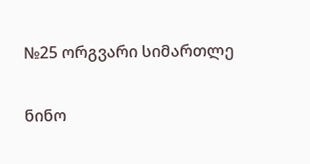№25 ორგვარი სიმართლე

ნინო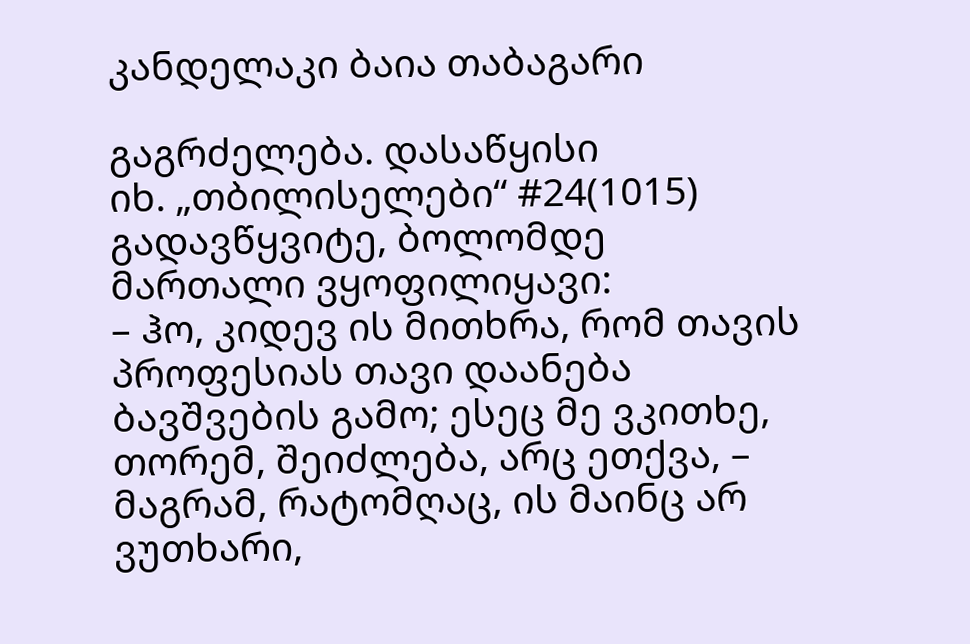კანდელაკი ბაია თაბაგარი

გაგრძელება. დასაწყისი
იხ. „თბილისელები“ #24(1015)
გადავწყვიტე, ბოლომდე მართალი ვყოფილიყავი:
– ჰო, კიდევ ის მითხრა, რომ თავის პროფესიას თავი დაანება ბავშვების გამო; ესეც მე ვკითხე, თორემ, შეიძლება, არც ეთქვა, – მაგრამ, რატომღაც, ის მაინც არ ვუთხარი,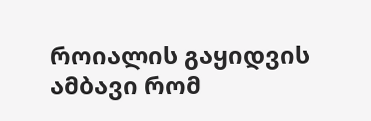როიალის გაყიდვის ამბავი რომ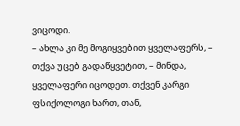ვიცოდი.
– ახლა კი მე მოგიყვებით ყველაფერს, – თქვა უცებ გადაწყვეტით, – მინდა, ყველაფერი იცოდეთ. თქვენ კარგი ფსიქოლოგი ხართ, თან,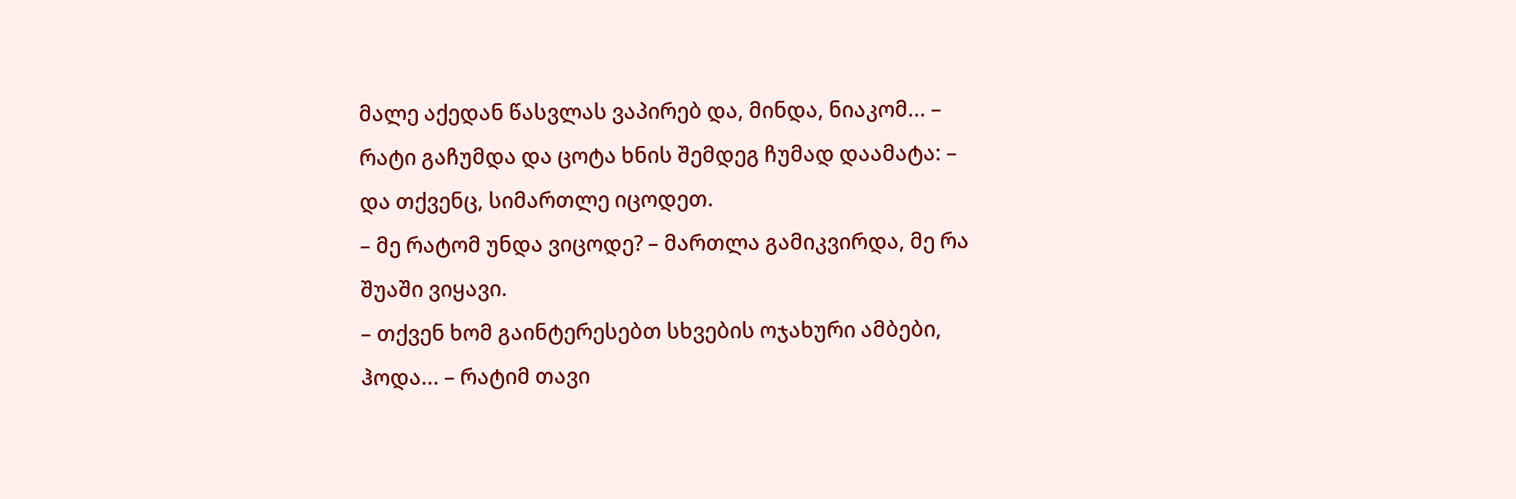მალე აქედან წასვლას ვაპირებ და, მინდა, ნიაკომ... – რატი გაჩუმდა და ცოტა ხნის შემდეგ ჩუმად დაამატა: – და თქვენც, სიმართლე იცოდეთ.
– მე რატომ უნდა ვიცოდე? – მართლა გამიკვირდა, მე რა შუაში ვიყავი.
– თქვენ ხომ გაინტერესებთ სხვების ოჯახური ამბები, ჰოდა... – რატიმ თავი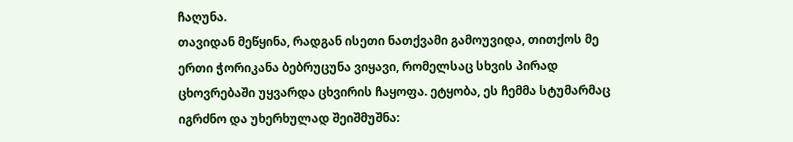ჩაღუნა.
თავიდან მეწყინა, რადგან ისეთი ნათქვამი გამოუვიდა, თითქოს მე ერთი ჭორიკანა ბებრუცუნა ვიყავი, რომელსაც სხვის პირად ცხოვრებაში უყვარდა ცხვირის ჩაყოფა. ეტყობა, ეს ჩემმა სტუმარმაც იგრძნო და უხერხულად შეიშმუშნა: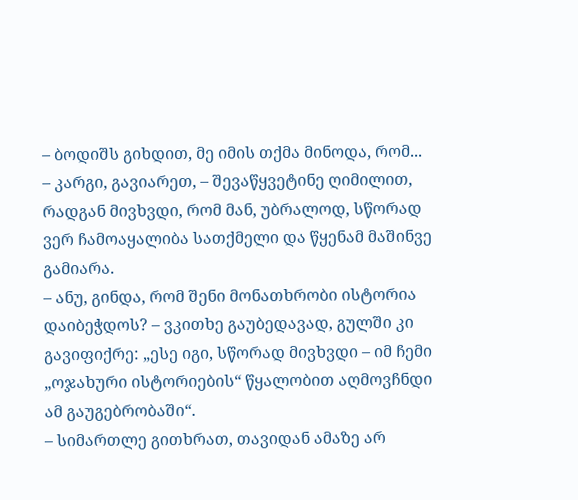– ბოდიშს გიხდით, მე იმის თქმა მინოდა, რომ...
– კარგი, გავიარეთ, – შევაწყვეტინე ღიმილით, რადგან მივხვდი, რომ მან, უბრალოდ, სწორად ვერ ჩამოაყალიბა სათქმელი და წყენამ მაშინვე გამიარა.
– ანუ, გინდა, რომ შენი მონათხრობი ისტორია დაიბეჭდოს? – ვკითხე გაუბედავად, გულში კი გავიფიქრე: „ესე იგი, სწორად მივხვდი – იმ ჩემი „ოჯახური ისტორიების“ წყალობით აღმოვჩნდი ამ გაუგებრობაში“.
– სიმართლე გითხრათ, თავიდან ამაზე არ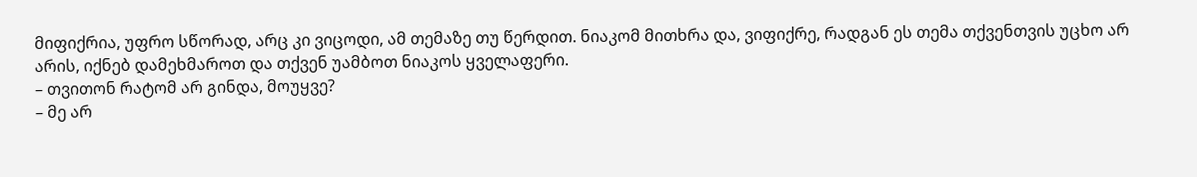მიფიქრია, უფრო სწორად, არც კი ვიცოდი, ამ თემაზე თუ წერდით. ნიაკომ მითხრა და, ვიფიქრე, რადგან ეს თემა თქვენთვის უცხო არ არის, იქნებ დამეხმაროთ და თქვენ უამბოთ ნიაკოს ყველაფერი.
– თვითონ რატომ არ გინდა, მოუყვე?
– მე არ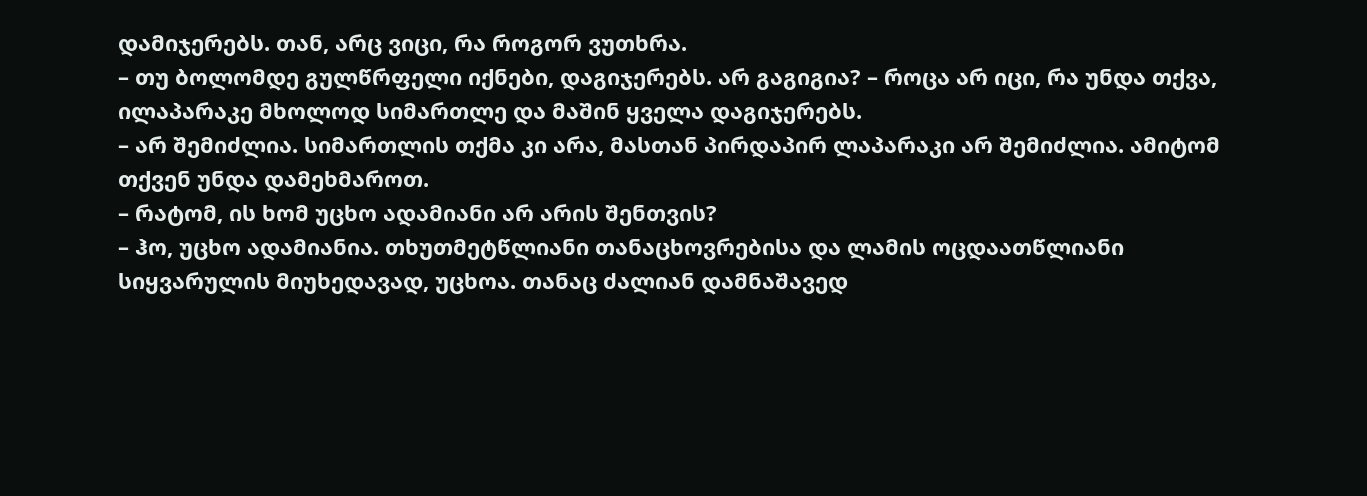დამიჯერებს. თან, არც ვიცი, რა როგორ ვუთხრა.
– თუ ბოლომდე გულწრფელი იქნები, დაგიჯერებს. არ გაგიგია? – როცა არ იცი, რა უნდა თქვა, ილაპარაკე მხოლოდ სიმართლე და მაშინ ყველა დაგიჯერებს.
– არ შემიძლია. სიმართლის თქმა კი არა, მასთან პირდაპირ ლაპარაკი არ შემიძლია. ამიტომ თქვენ უნდა დამეხმაროთ.
– რატომ, ის ხომ უცხო ადამიანი არ არის შენთვის?
– ჰო, უცხო ადამიანია. თხუთმეტწლიანი თანაცხოვრებისა და ლამის ოცდაათწლიანი სიყვარულის მიუხედავად, უცხოა. თანაც ძალიან დამნაშავედ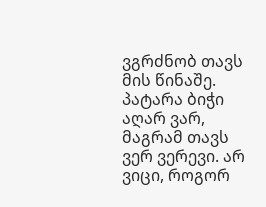ვგრძნობ თავს მის წინაშე. პატარა ბიჭი აღარ ვარ, მაგრამ თავს ვერ ვერევი. არ ვიცი, როგორ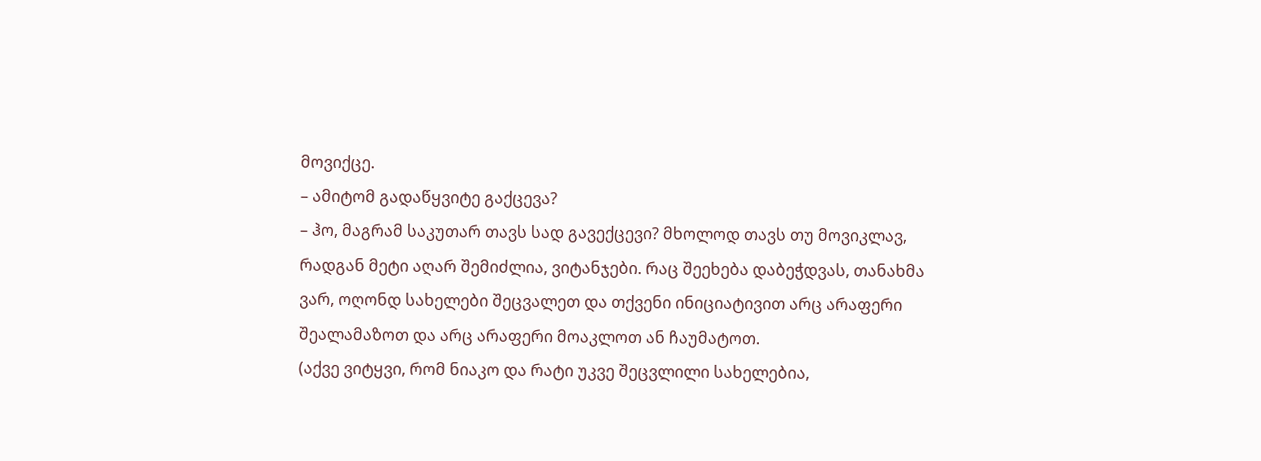მოვიქცე.
– ამიტომ გადაწყვიტე გაქცევა?
– ჰო, მაგრამ საკუთარ თავს სად გავექცევი? მხოლოდ თავს თუ მოვიკლავ, რადგან მეტი აღარ შემიძლია, ვიტანჯები. რაც შეეხება დაბეჭდვას, თანახმა ვარ, ოღონდ სახელები შეცვალეთ და თქვენი ინიციატივით არც არაფერი შეალამაზოთ და არც არაფერი მოაკლოთ ან ჩაუმატოთ.
(აქვე ვიტყვი, რომ ნიაკო და რატი უკვე შეცვლილი სახელებია,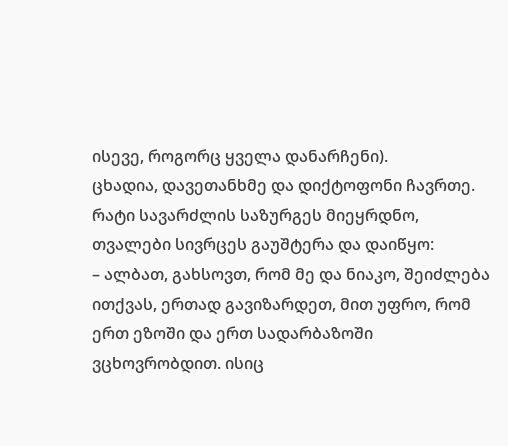ისევე, როგორც ყველა დანარჩენი).
ცხადია, დავეთანხმე და დიქტოფონი ჩავრთე. რატი სავარძლის საზურგეს მიეყრდნო, თვალები სივრცეს გაუშტერა და დაიწყო:
– ალბათ, გახსოვთ, რომ მე და ნიაკო, შეიძლება ითქვას, ერთად გავიზარდეთ, მით უფრო, რომ ერთ ეზოში და ერთ სადარბაზოში ვცხოვრობდით. ისიც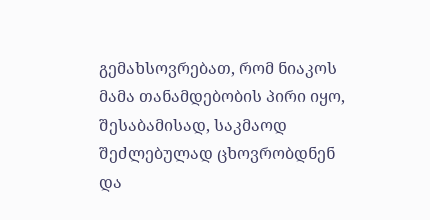გემახსოვრებათ, რომ ნიაკოს მამა თანამდებობის პირი იყო, შესაბამისად, საკმაოდ შეძლებულად ცხოვრობდნენ და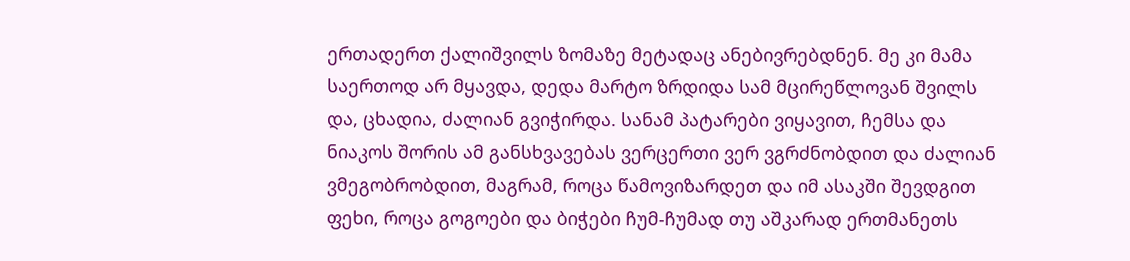ერთადერთ ქალიშვილს ზომაზე მეტადაც ანებივრებდნენ. მე კი მამა საერთოდ არ მყავდა, დედა მარტო ზრდიდა სამ მცირეწლოვან შვილს და, ცხადია, ძალიან გვიჭირდა. სანამ პატარები ვიყავით, ჩემსა და ნიაკოს შორის ამ განსხვავებას ვერცერთი ვერ ვგრძნობდით და ძალიან ვმეგობრობდით, მაგრამ, როცა წამოვიზარდეთ და იმ ასაკში შევდგით ფეხი, როცა გოგოები და ბიჭები ჩუმ-ჩუმად თუ აშკარად ერთმანეთს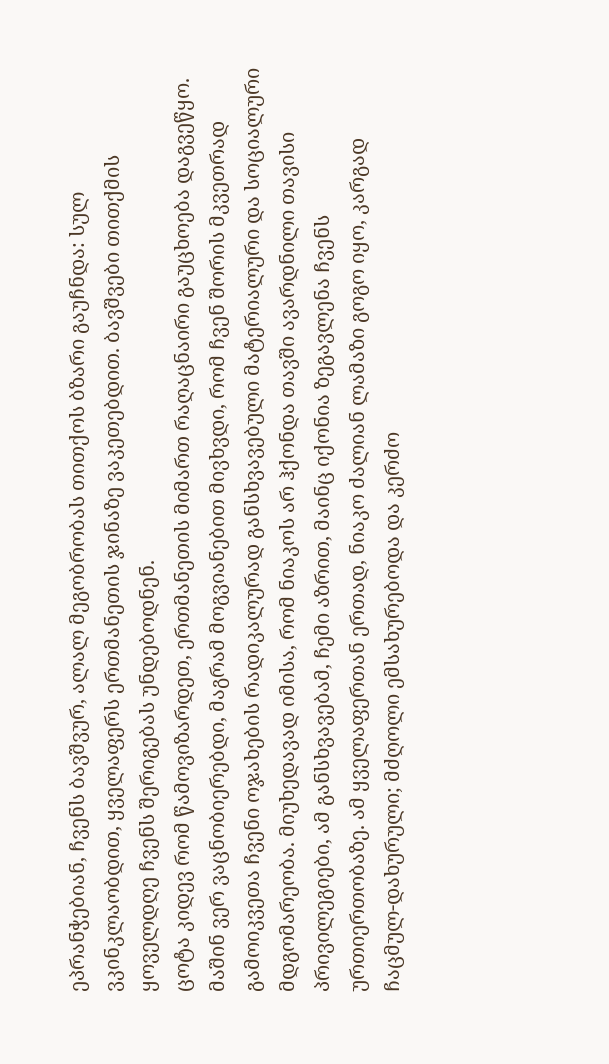ეპრანჭებიან, ჩვენს ბავშვურ, ალალ მეგობრობას თითქოს ბზარი გაუჩნდა: სულ ვკინკლაობდით, ყველაფერს ერთმანეთის ჯინაზე ვაკეთებდით. ბავშვები თითქმის ყოველდღე ჩვენს შერიგებას უნდებოდნენ.
ცოტა კიდევ რომ წამოვიზარდეთ, ერთმანეთის მიმართ რაღაცნაირი გაუცხოება დაგვეწყო. მაშინ ვერ ვაცნობიერებდი, მაგრამ მოგვიანებით მივხვდი, რომ ჩვენ შორის მკვეთრად გამოიკვეთა ჩვენი ოჯახების რადიკალურად განსხვავებული მატერიალური და სოციალური მდგომარეობა. მიუხედავად იმისა, რომ ნიაკოს არ ჰქონდა თავში ავარდნილი თავისი პრივილეგიები, ამ განსხვავებამ, ჩემი აზრით, მაინც იქონია ზეგავლენა ჩვენს ურთიერთობაზე. ამ ყველაფერთან ერთად, ნიაკო ძალიან ლამაზი გოგო იყო, კარგად ჩაცმულ-დახურული; მძღოლი ემსახურებოდა და კერძო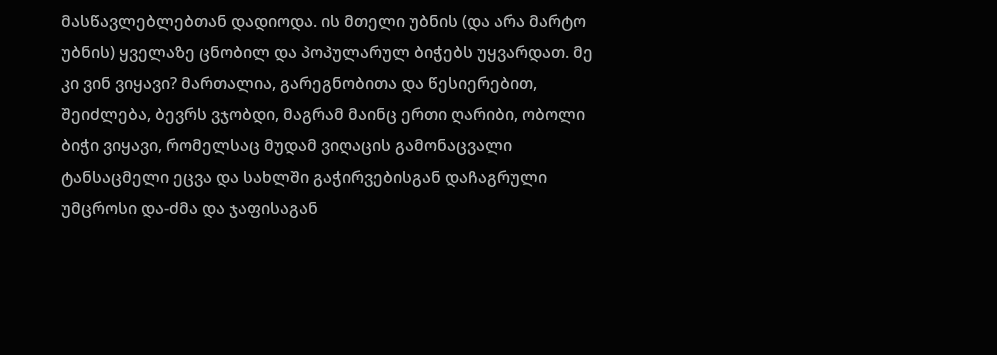მასწავლებლებთან დადიოდა. ის მთელი უბნის (და არა მარტო უბნის) ყველაზე ცნობილ და პოპულარულ ბიჭებს უყვარდათ. მე კი ვინ ვიყავი? მართალია, გარეგნობითა და წესიერებით, შეიძლება, ბევრს ვჯობდი, მაგრამ მაინც ერთი ღარიბი, ობოლი ბიჭი ვიყავი, რომელსაც მუდამ ვიღაცის გამონაცვალი ტანსაცმელი ეცვა და სახლში გაჭირვებისგან დაჩაგრული უმცროსი და-ძმა და ჯაფისაგან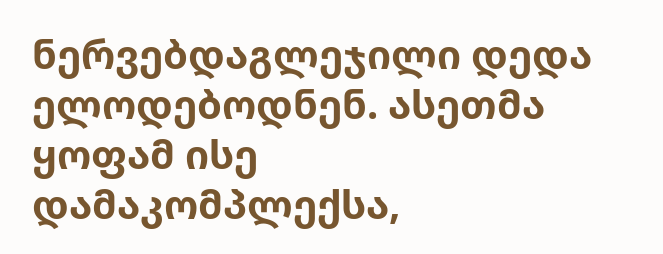ნერვებდაგლეჯილი დედა ელოდებოდნენ. ასეთმა ყოფამ ისე დამაკომპლექსა,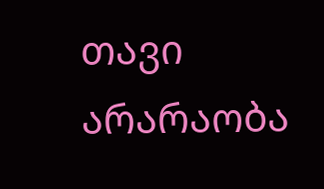თავი არარაობა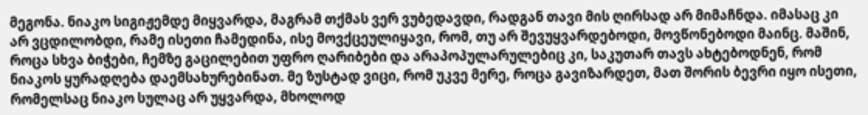მეგონა. ნიაკო სიგიჟემდე მიყვარდა, მაგრამ თქმას ვერ ვუბედავდი, რადგან თავი მის ღირსად არ მიმაჩნდა. იმასაც კი არ ვცდილობდი, რამე ისეთი ჩამედინა, ისე მოვქცეულიყავი, რომ, თუ არ შევუყვარდებოდი, მოვწონებოდი მაინც. მაშინ, როცა სხვა ბიჭები, ჩემზე გაცილებით უფრო ღარიბები და არაპოპულარულებიც კი, საკუთარ თავს ახტებოდნენ, რომ ნიაკოს ყურადღება დაემსახურებინათ. მე ზუსტად ვიცი, რომ უკვე მერე, როცა გავიზარდეთ, მათ შორის ბევრი იყო ისეთი, რომელსაც ნიაკო სულაც არ უყვარდა, მხოლოდ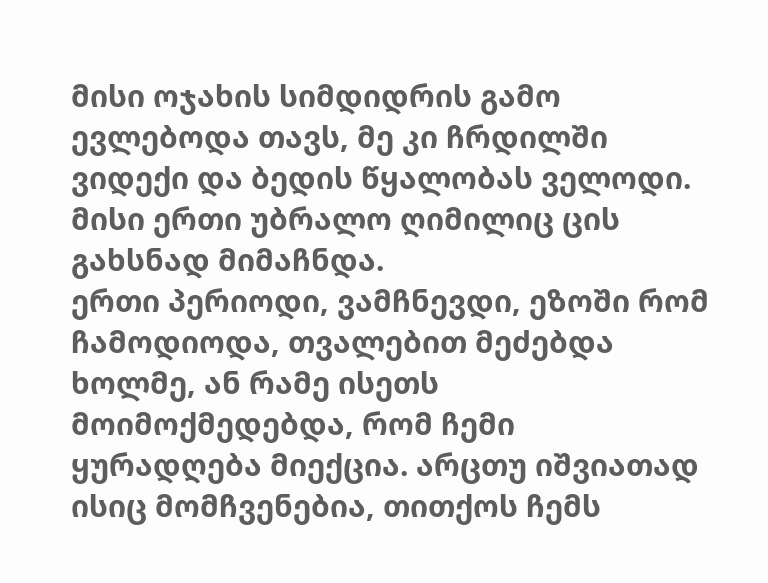მისი ოჯახის სიმდიდრის გამო ევლებოდა თავს, მე კი ჩრდილში ვიდექი და ბედის წყალობას ველოდი. მისი ერთი უბრალო ღიმილიც ცის გახსნად მიმაჩნდა.
ერთი პერიოდი, ვამჩნევდი, ეზოში რომ ჩამოდიოდა, თვალებით მეძებდა ხოლმე, ან რამე ისეთს მოიმოქმედებდა, რომ ჩემი ყურადღება მიექცია. არცთუ იშვიათად ისიც მომჩვენებია, თითქოს ჩემს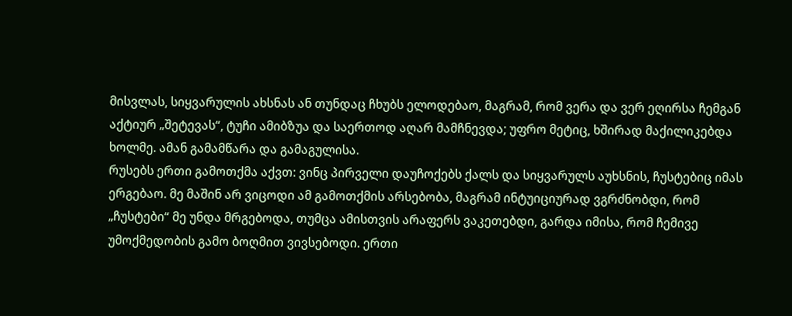მისვლას, სიყვარულის ახსნას ან თუნდაც ჩხუბს ელოდებაო, მაგრამ, რომ ვერა და ვერ ეღირსა ჩემგან აქტიურ „შეტევას“, ტუჩი ამიბზუა და საერთოდ აღარ მამჩნევდა; უფრო მეტიც, ხშირად მაქილიკებდა ხოლმე. ამან გამამწარა და გამაგულისა.
რუსებს ერთი გამოთქმა აქვთ: ვინც პირველი დაუჩოქებს ქალს და სიყვარულს აუხსნის, ჩუსტებიც იმას ერგებაო. მე მაშინ არ ვიცოდი ამ გამოთქმის არსებობა, მაგრამ ინტუიციურად ვგრძნობდი, რომ „ჩუსტები“ მე უნდა მრგებოდა, თუმცა ამისთვის არაფერს ვაკეთებდი, გარდა იმისა, რომ ჩემივე უმოქმედობის გამო ბოღმით ვივსებოდი. ერთი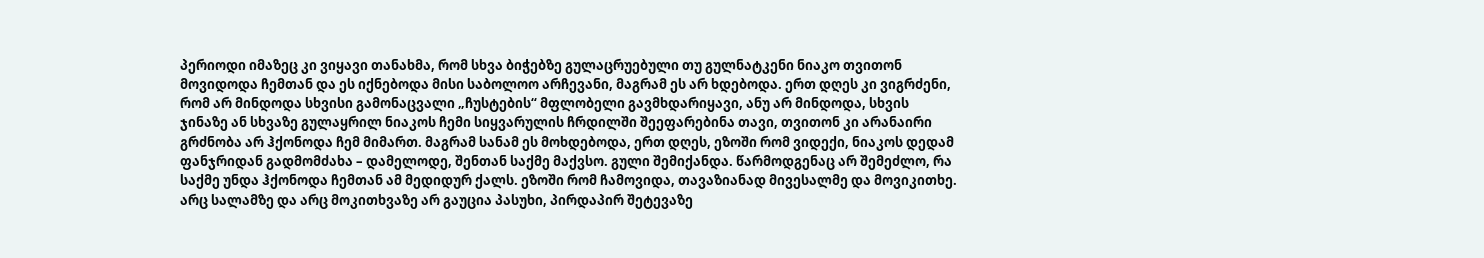პერიოდი იმაზეც კი ვიყავი თანახმა, რომ სხვა ბიჭებზე გულაცრუებული თუ გულნატკენი ნიაკო თვითონ მოვიდოდა ჩემთან და ეს იქნებოდა მისი საბოლოო არჩევანი, მაგრამ ეს არ ხდებოდა. ერთ დღეს კი ვიგრძენი, რომ არ მინდოდა სხვისი გამონაცვალი „ჩუსტების“ მფლობელი გავმხდარიყავი, ანუ არ მინდოდა, სხვის ჯინაზე ან სხვაზე გულაყრილ ნიაკოს ჩემი სიყვარულის ჩრდილში შეეფარებინა თავი, თვითონ კი არანაირი გრძნობა არ ჰქონოდა ჩემ მიმართ. მაგრამ სანამ ეს მოხდებოდა, ერთ დღეს, ეზოში რომ ვიდექი, ნიაკოს დედამ ფანჯრიდან გადმომძახა – დამელოდე, შენთან საქმე მაქვსო. გული შემიქანდა. წარმოდგენაც არ შემეძლო, რა საქმე უნდა ჰქონოდა ჩემთან ამ მედიდურ ქალს. ეზოში რომ ჩამოვიდა, თავაზიანად მივესალმე და მოვიკითხე. არც სალამზე და არც მოკითხვაზე არ გაუცია პასუხი, პირდაპირ შეტევაზე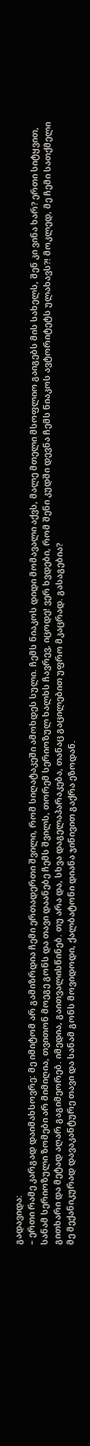გადავიდა:
– ერთი რამე კარგად დაიმახსოვრე: მე იმიტომ არ გამიზრდია ჩემი ერთადერთი შვილი, რომ სიღატაკეში ამოხდეს სული. ჩემს ნიაკოს დიდი მომავალი აქვს, მალე მთელი მსოფლიო გაიგებს მის სახელს, შენ კი ვინა ხარ? ერთი სიტყვით, სანამ სერიოზული ზომები არ მიმიღია, თვითონ მოეგე გონს და თავი დაანებე ჩემს შვილს, თორემ სერიოზულ ხალხს ჩავრევ, იცოდე! ვერ ხვდები, რომ შენი კუდში დევნა ჩემს ნიაკოს ავტორიტეტს ულახავს?! მოკლედ, მე ჩემი სათქმელი გითხარი და მეტად აღარ გაგიმეორებ. იმედია, გაითვალისწინებ. თუ არა და, სხვა დაგელაპარაკება, თანაც გაცილებით უფრო მკაცრად. გასაგებია?
მე მექანიკურად დავაკანტურე თავი და სანამ გონს მოვიდოდი, ქალბატონი დიანა ჯინივით გაქრა ეზოდან.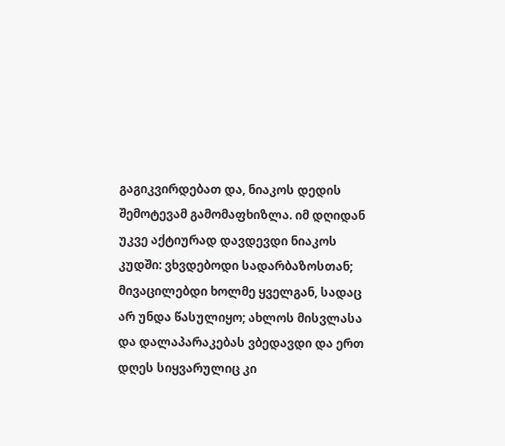გაგიკვირდებათ და, ნიაკოს დედის შემოტევამ გამომაფხიზლა. იმ დღიდან უკვე აქტიურად დავდევდი ნიაკოს კუდში: ვხვდებოდი სადარბაზოსთან; მივაცილებდი ხოლმე ყველგან, სადაც არ უნდა წასულიყო; ახლოს მისვლასა და დალაპარაკებას ვბედავდი და ერთ დღეს სიყვარულიც კი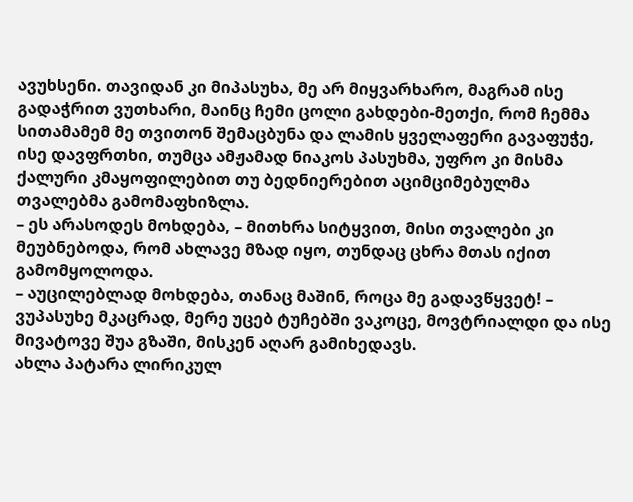ავუხსენი. თავიდან კი მიპასუხა, მე არ მიყვარხარო, მაგრამ ისე გადაჭრით ვუთხარი, მაინც ჩემი ცოლი გახდები-მეთქი, რომ ჩემმა სითამამემ მე თვითონ შემაცბუნა და ლამის ყველაფერი გავაფუჭე, ისე დავფრთხი, თუმცა ამჟამად ნიაკოს პასუხმა, უფრო კი მისმა ქალური კმაყოფილებით თუ ბედნიერებით აციმციმებულმა თვალებმა გამომაფხიზლა.
– ეს არასოდეს მოხდება, – მითხრა სიტყვით, მისი თვალები კი მეუბნებოდა, რომ ახლავე მზად იყო, თუნდაც ცხრა მთას იქით გამომყოლოდა.
– აუცილებლად მოხდება, თანაც მაშინ, როცა მე გადავწყვეტ! – ვუპასუხე მკაცრად, მერე უცებ ტუჩებში ვაკოცე, მოვტრიალდი და ისე მივატოვე შუა გზაში, მისკენ აღარ გამიხედავს.
ახლა პატარა ლირიკულ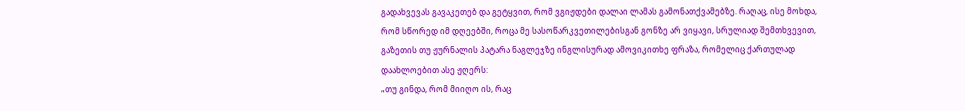გადახვევას გავაკეთებ და გეტყვით, რომ ვგიჟდები დალაი ლამას გამონათქვამებზე. რაღაც, ისე მოხდა, რომ სწორედ იმ დღეებში, როცა მე სასოწარკვეთილებისგან გონზე არ ვიყავი, სრულიად შემთხვევით, გაზეთის თუ ჟურნალის პატარა ნაგლეჯზე ინგლისურად ამოვიკითხე ფრაზა, რომელიც ქართულად დაახლოებით ასე ჟღერს:
„თუ გინდა, რომ მიიღო ის, რაც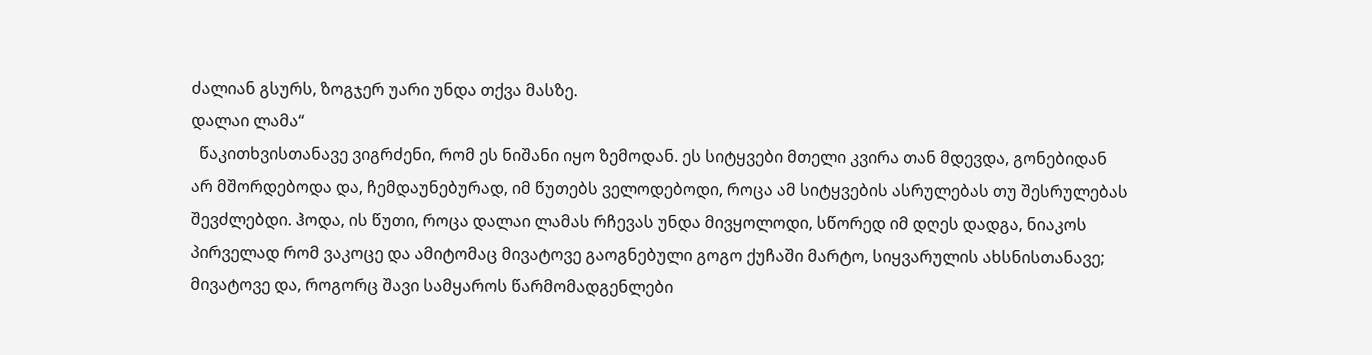ძალიან გსურს, ზოგჯერ უარი უნდა თქვა მასზე.
დალაი ლამა“
  წაკითხვისთანავე ვიგრძენი, რომ ეს ნიშანი იყო ზემოდან. ეს სიტყვები მთელი კვირა თან მდევდა, გონებიდან არ მშორდებოდა და, ჩემდაუნებურად, იმ წუთებს ველოდებოდი, როცა ამ სიტყვების ასრულებას თუ შესრულებას შევძლებდი. ჰოდა, ის წუთი, როცა დალაი ლამას რჩევას უნდა მივყოლოდი, სწორედ იმ დღეს დადგა, ნიაკოს პირველად რომ ვაკოცე და ამიტომაც მივატოვე გაოგნებული გოგო ქუჩაში მარტო, სიყვარულის ახსნისთანავე; მივატოვე და, როგორც შავი სამყაროს წარმომადგენლები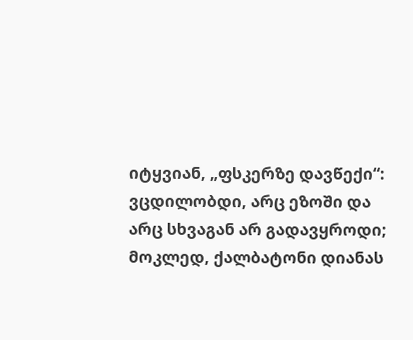იტყვიან, „ფსკერზე დავწექი“: ვცდილობდი, არც ეზოში და არც სხვაგან არ გადავყროდი; მოკლედ, ქალბატონი დიანას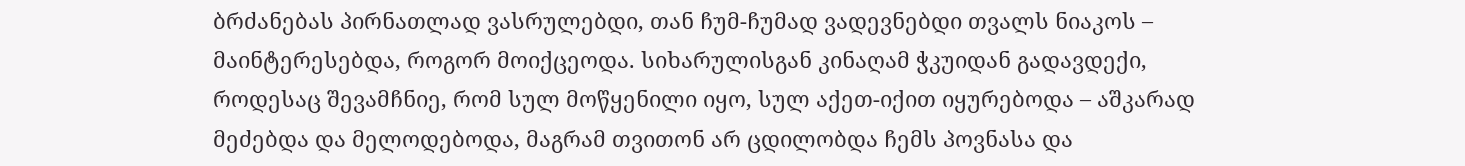ბრძანებას პირნათლად ვასრულებდი, თან ჩუმ-ჩუმად ვადევნებდი თვალს ნიაკოს – მაინტერესებდა, როგორ მოიქცეოდა. სიხარულისგან კინაღამ ჭკუიდან გადავდექი, როდესაც შევამჩნიე, რომ სულ მოწყენილი იყო, სულ აქეთ-იქით იყურებოდა – აშკარად მეძებდა და მელოდებოდა, მაგრამ თვითონ არ ცდილობდა ჩემს პოვნასა და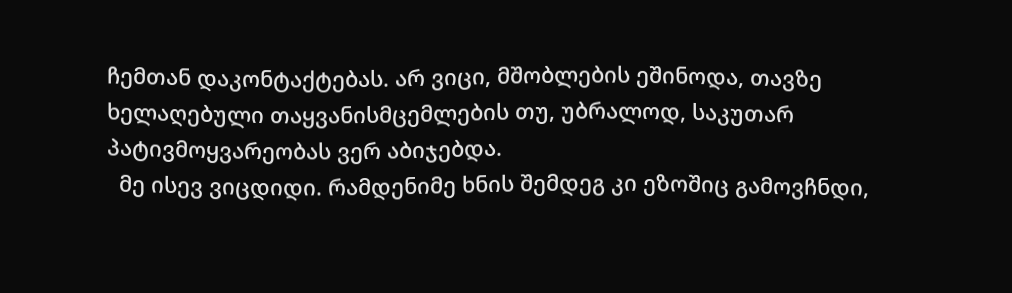ჩემთან დაკონტაქტებას. არ ვიცი, მშობლების ეშინოდა, თავზე ხელაღებული თაყვანისმცემლების თუ, უბრალოდ, საკუთარ პატივმოყვარეობას ვერ აბიჯებდა.
  მე ისევ ვიცდიდი. რამდენიმე ხნის შემდეგ კი ეზოშიც გამოვჩნდი,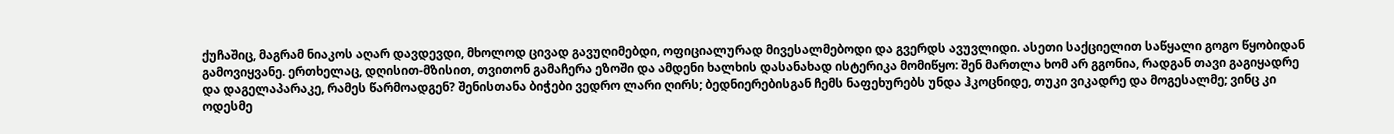ქუჩაშიც, მაგრამ ნიაკოს აღარ დავდევდი, მხოლოდ ცივად გავუღიმებდი, ოფიციალურად მივესალმებოდი და გვერდს ავუვლიდი. ასეთი საქციელით საწყალი გოგო წყობიდან გამოვიყვანე. ერთხელაც, დღისით-მზისით, თვითონ გამაჩერა ეზოში და ამდენი ხალხის დასანახად ისტერიკა მომიწყო: შენ მართლა ხომ არ გგონია, რადგან თავი გაგიყადრე და დაგელაპარაკე, რამეს წარმოადგენ? შენისთანა ბიჭები ვედრო ლარი ღირს; ბედნიერებისგან ჩემს ნაფეხურებს უნდა ჰკოცნიდე, თუკი ვიკადრე და მოგესალმე; ვინც კი ოდესმე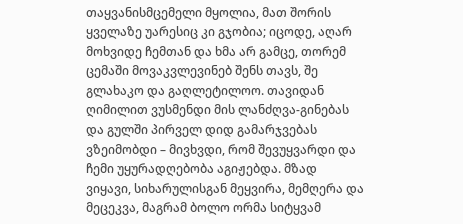თაყვანისმცემელი მყოლია, მათ შორის ყველაზე უარესიც კი გჯობია; იცოდე, აღარ მოხვიდე ჩემთან და ხმა არ გამცე, თორემ ცემაში მოვაკვლევინებ შენს თავს, შე გლახაკო და გაღლეტილოო. თავიდან ღიმილით ვუსმენდი მის ლანძღვა-გინებას და გულში პირველ დიდ გამარჯვებას ვზეიმობდი – მივხვდი, რომ შევუყვარდი და ჩემი უყურადღებობა აგიჟებდა. მზად ვიყავი, სიხარულისგან მეყვირა, მემღერა და მეცეკვა, მაგრამ ბოლო ორმა სიტყვამ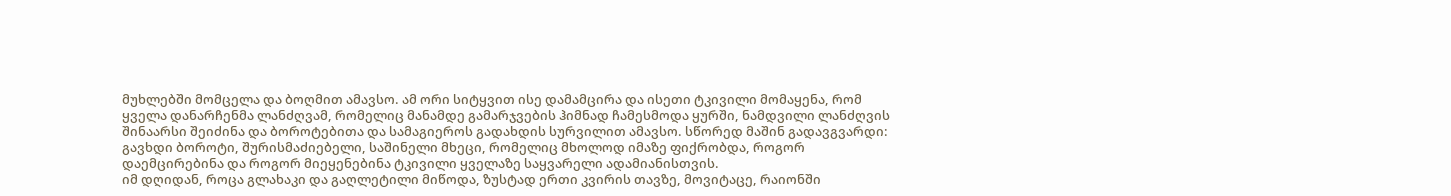მუხლებში მომცელა და ბოღმით ამავსო. ამ ორი სიტყვით ისე დამამცირა და ისეთი ტკივილი მომაყენა, რომ ყველა დანარჩენმა ლანძღვამ, რომელიც მანამდე გამარჯვების ჰიმნად ჩამესმოდა ყურში, ნამდვილი ლანძღვის შინაარსი შეიძინა და ბოროტებითა და სამაგიეროს გადახდის სურვილით ამავსო. სწორედ მაშინ გადავგვარდი: გავხდი ბოროტი, შურისმაძიებელი, საშინელი მხეცი, რომელიც მხოლოდ იმაზე ფიქრობდა, როგორ დაემცირებინა და როგორ მიეყენებინა ტკივილი ყველაზე საყვარელი ადამიანისთვის.
იმ დღიდან, როცა გლახაკი და გაღლეტილი მიწოდა, ზუსტად ერთი კვირის თავზე, მოვიტაცე, რაიონში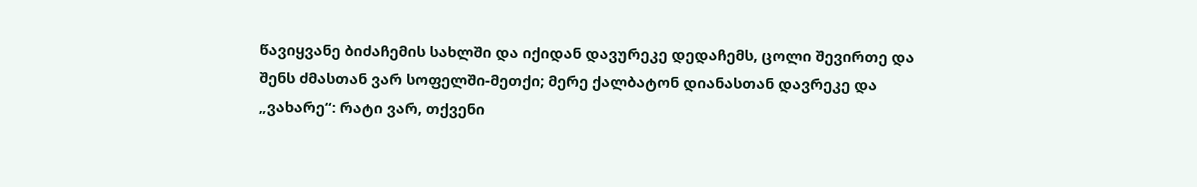წავიყვანე ბიძაჩემის სახლში და იქიდან დავურეკე დედაჩემს, ცოლი შევირთე და შენს ძმასთან ვარ სოფელში-მეთქი; მერე ქალბატონ დიანასთან დავრეკე და „ვახარე“: რატი ვარ, თქვენი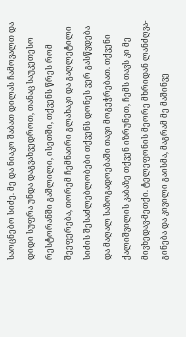საოცნებო სიძე. მე და ნიაკო შაბათ დილას ჩამოვალთ და დიდი სუფრა უნდა დაგვახვედროთ, თანაც საუკეთესო რესტორანში გაშლილი, ისეთში, თქვენს წრეს რომ შეეფერება, თორემ ჩემნაირი გლახაკი და გაღლეტილი სიძის შესაძლებლობები თქვენს დონეს ვერ გასწვდება და მაღალ საზოგადოებაში თავი მოგეჭრებათ. თქვენი ქალიშვილის კაბაზე თქვენ იზრუნეთ, ჩემს თავს კი მე მივხედავ-მეთქი. ტელეფონის მეორე მხრიდან ლანძღვა-გინება და კივილი გაისმა, მაგრამ მე მაშინვე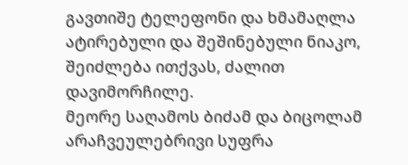გავთიშე ტელეფონი და ხმამაღლა ატირებული და შეშინებული ნიაკო, შეიძლება ითქვას, ძალით დავიმორჩილე.
მეორე საღამოს ბიძამ და ბიცოლამ არაჩვეულებრივი სუფრა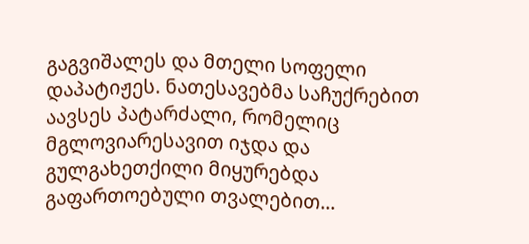გაგვიშალეს და მთელი სოფელი დაპატიჟეს. ნათესავებმა საჩუქრებით აავსეს პატარძალი, რომელიც მგლოვიარესავით იჯდა და გულგახეთქილი მიყურებდა გაფართოებული თვალებით...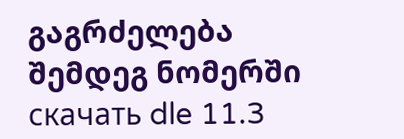გაგრძელება შემდეგ ნომერში
скачать dle 11.3